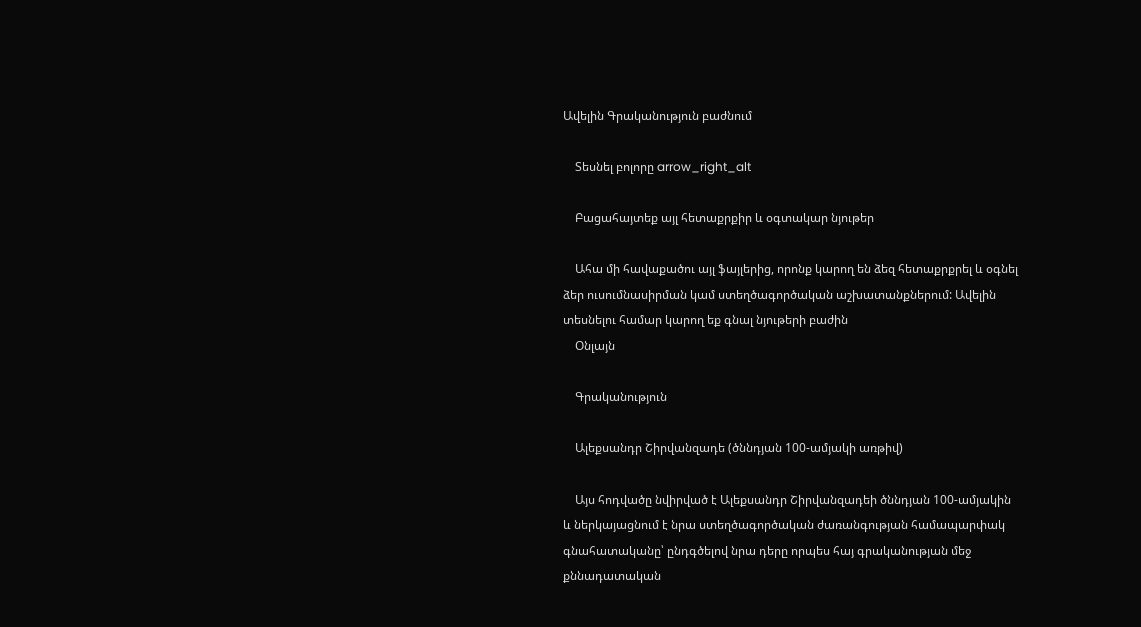Ավելին Գրականություն բաժնում

    Տեսնել բոլորը arrow_right_alt

    Բացահայտեք այլ հետաքրքիր և օգտակար նյութեր

    Ահա մի հավաքածու այլ ֆայլերից, որոնք կարող են ձեզ հետաքրքրել և օգնել ձեր ուսումնասիրման կամ ստեղծագործական աշխատանքներում: Ավելին տեսնելու համար կարող եք գնալ նյութերի բաժին
    Օնլայն

    Գրականություն

    Ալեքսանդր Շիրվանզադե (ծննդյան 100-ամյակի առթիվ)

    Այս հոդվածը նվիրված է Ալեքսանդր Շիրվանզադեի ծննդյան 100-ամյակին և ներկայացնում է նրա ստեղծագործական ժառանգության համապարփակ գնահատականը՝ ընդգծելով նրա դերը որպես հայ գրականության մեջ քննադատական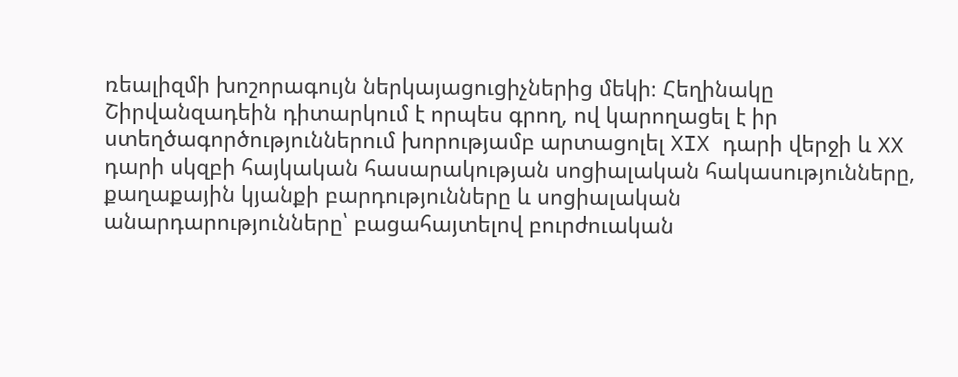ռեալիզմի խոշորագույն ներկայացուցիչներից մեկի։ Հեղինակը Շիրվանզադեին դիտարկում է որպես գրող, ով կարողացել է իր ստեղծագործություններում խորությամբ արտացոլել XIX դարի վերջի և XX դարի սկզբի հայկական հասարակության սոցիալական հակասությունները, քաղաքային կյանքի բարդությունները և սոցիալական անարդարությունները՝ բացահայտելով բուրժուական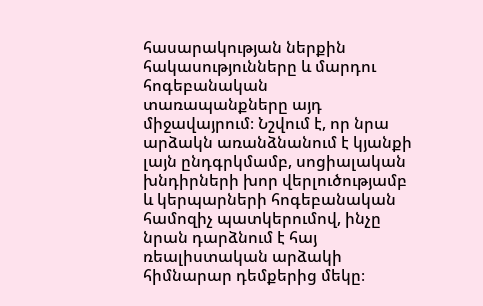հասարակության ներքին հակասությունները և մարդու հոգեբանական տառապանքները այդ միջավայրում։ Նշվում է, որ նրա արձակն առանձնանում է կյանքի լայն ընդգրկմամբ, սոցիալական խնդիրների խոր վերլուծությամբ և կերպարների հոգեբանական համոզիչ պատկերումով, ինչը նրան դարձնում է հայ ռեալիստական արձակի հիմնարար դեմքերից մեկը։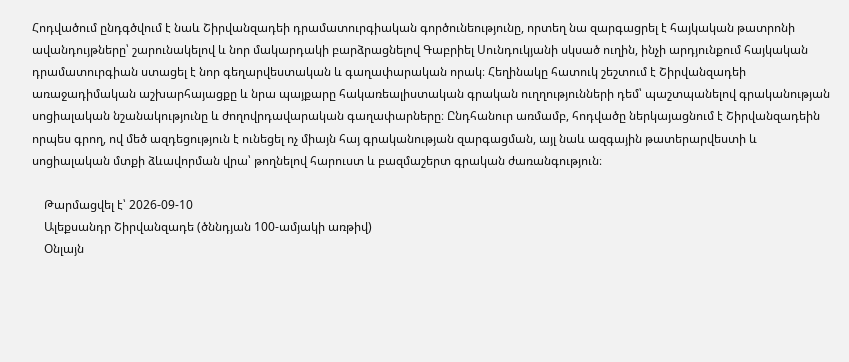Հոդվածում ընդգծվում է նաև Շիրվանզադեի դրամատուրգիական գործունեությունը, որտեղ նա զարգացրել է հայկական թատրոնի ավանդույթները՝ շարունակելով և նոր մակարդակի բարձրացնելով Գաբրիել Սունդուկյանի սկսած ուղին, ինչի արդյունքում հայկական դրամատուրգիան ստացել է նոր գեղարվեստական և գաղափարական որակ։ Հեղինակը հատուկ շեշտում է Շիրվանզադեի առաջադիմական աշխարհայացքը և նրա պայքարը հակառեալիստական գրական ուղղությունների դեմ՝ պաշտպանելով գրականության սոցիալական նշանակությունը և ժողովրդավարական գաղափարները։ Ընդհանուր առմամբ, հոդվածը ներկայացնում է Շիրվանզադեին որպես գրող, ով մեծ ազդեցություն է ունեցել ոչ միայն հայ գրականության զարգացման, այլ նաև ազգային թատերարվեստի և սոցիալական մտքի ձևավորման վրա՝ թողնելով հարուստ և բազմաշերտ գրական ժառանգություն։

    Թարմացվել է՝ 2026-09-10
    Ալեքսանդր Շիրվանզադե (ծննդյան 100-ամյակի առթիվ)
    Օնլայն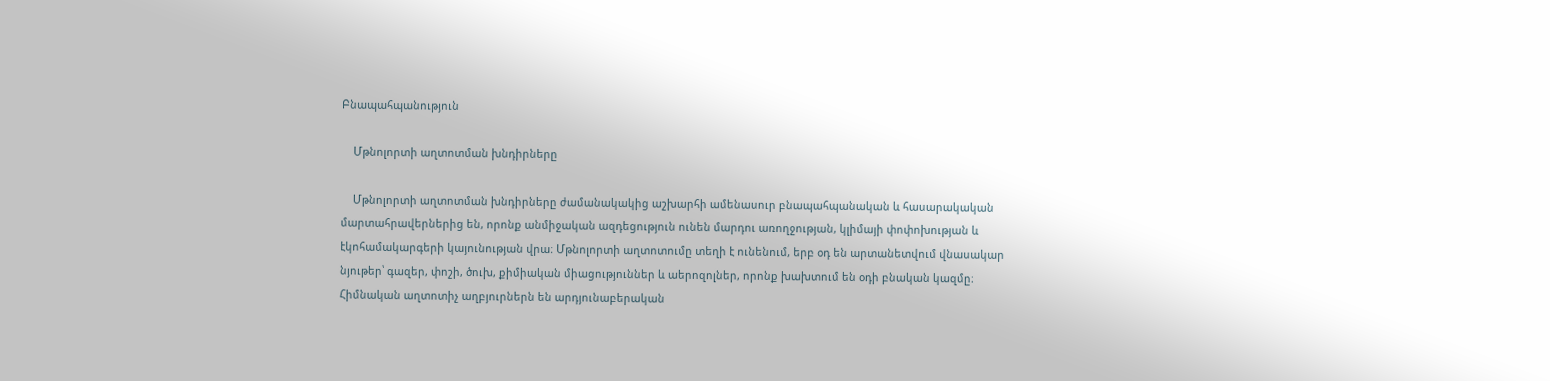Բնապահպանություն

    Մթնոլորտի աղտոտման խնդիրները

    Մթնոլորտի աղտոտման խնդիրները ժամանակակից աշխարհի ամենասուր բնապահպանական և հասարակական մարտահրավերներից են, որոնք անմիջական ազդեցություն ունեն մարդու առողջության, կլիմայի փոփոխության և էկոհամակարգերի կայունության վրա։ Մթնոլորտի աղտոտումը տեղի է ունենում, երբ օդ են արտանետվում վնասակար նյութեր՝ գազեր, փոշի, ծուխ, քիմիական միացություններ և աերոզոլներ, որոնք խախտում են օդի բնական կազմը։ Հիմնական աղտոտիչ աղբյուրներն են արդյունաբերական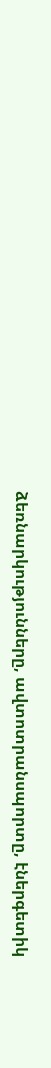ձեռնարկությունները, ավտոտրանսպորտը, էներգետիկ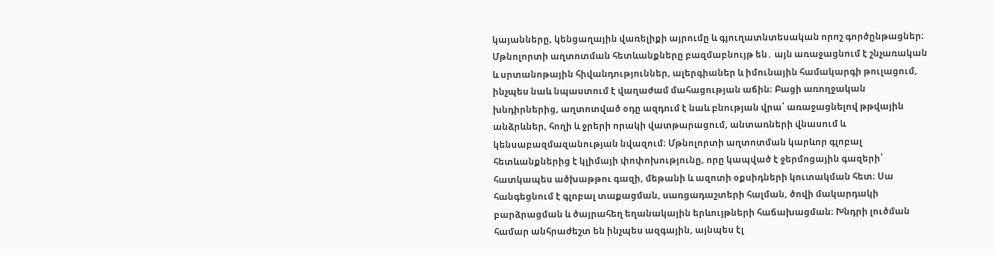կայանները, կենցաղային վառելիքի այրումը և գյուղատնտեսական որոշ գործընթացներ։ Մթնոլորտի աղտոտման հետևանքները բազմաբնույթ են․ այն առաջացնում է շնչառական և սրտանոթային հիվանդություններ, ալերգիաներ և իմունային համակարգի թուլացում, ինչպես նաև նպաստում է վաղաժամ մահացության աճին։ Բացի առողջական խնդիրներից, աղտոտված օդը ազդում է նաև բնության վրա՝ առաջացնելով թթվային անձրևներ, հողի և ջրերի որակի վատթարացում, անտառների վնասում և կենսաբազմազանության նվազում։ Մթնոլորտի աղտոտման կարևոր գլոբալ հետևանքներից է կլիմայի փոփոխությունը, որը կապված է ջերմոցային գազերի՝ հատկապես ածխաթթու գազի, մեթանի և ազոտի օքսիդների կուտակման հետ։ Սա հանգեցնում է գլոբալ տաքացման, սառցադաշտերի հալման, ծովի մակարդակի բարձրացման և ծայրահեղ եղանակային երևույթների հաճախացման։ Խնդրի լուծման համար անհրաժեշտ են ինչպես ազգային, այնպես էլ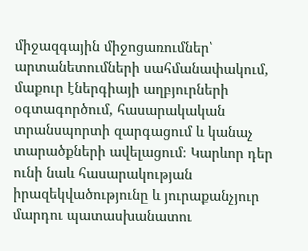միջազգային միջոցառումներ՝ արտանետումների սահմանափակում, մաքուր էներգիայի աղբյուրների օգտագործում, հասարակական տրանսպորտի զարգացում և կանաչ տարածքների ավելացում։ Կարևոր դեր ունի նաև հասարակության իրազեկվածությունը և յուրաքանչյուր մարդու պատասխանատու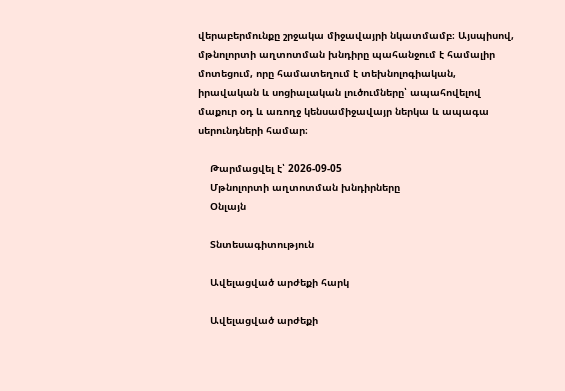վերաբերմունքը շրջակա միջավայրի նկատմամբ։ Այսպիսով, մթնոլորտի աղտոտման խնդիրը պահանջում է համալիր մոտեցում, որը համատեղում է տեխնոլոգիական, իրավական և սոցիալական լուծումները՝ ապահովելով մաքուր օդ և առողջ կենսամիջավայր ներկա և ապագա սերունդների համար։

    Թարմացվել է՝ 2026-09-05
    Մթնոլորտի աղտոտման խնդիրները
    Օնլայն

    Տնտեսագիտություն

    Ավելացված արժեքի հարկ

    Ավելացված արժեքի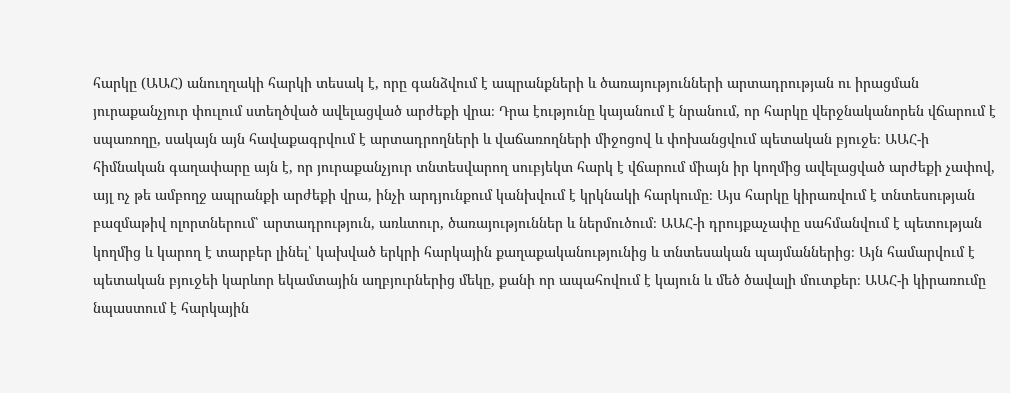հարկը (ԱԱՀ) անուղղակի հարկի տեսակ է, որը գանձվում է ապրանքների և ծառայությունների արտադրության ու իրացման յուրաքանչյուր փուլում ստեղծված ավելացված արժեքի վրա։ Դրա էությունը կայանում է նրանում, որ հարկը վերջնականորեն վճարում է սպառողը, սակայն այն հավաքագրվում է արտադրողների և վաճառողների միջոցով և փոխանցվում պետական բյուջե։ ԱԱՀ-ի հիմնական գաղափարը այն է, որ յուրաքանչյուր տնտեսվարող սուբյեկտ հարկ է վճարում միայն իր կողմից ավելացված արժեքի չափով, այլ ոչ թե ամբողջ ապրանքի արժեքի վրա, ինչի արդյունքում կանխվում է կրկնակի հարկումը։ Այս հարկը կիրառվում է տնտեսության բազմաթիվ ոլորտներում՝ արտադրություն, առևտուր, ծառայություններ և ներմուծում։ ԱԱՀ-ի դրույքաչափը սահմանվում է պետության կողմից և կարող է տարբեր լինել՝ կախված երկրի հարկային քաղաքականությունից և տնտեսական պայմաններից։ Այն համարվում է պետական բյուջեի կարևոր եկամտային աղբյուրներից մեկը, քանի որ ապահովում է կայուն և մեծ ծավալի մուտքեր։ ԱԱՀ-ի կիրառումը նպաստում է հարկային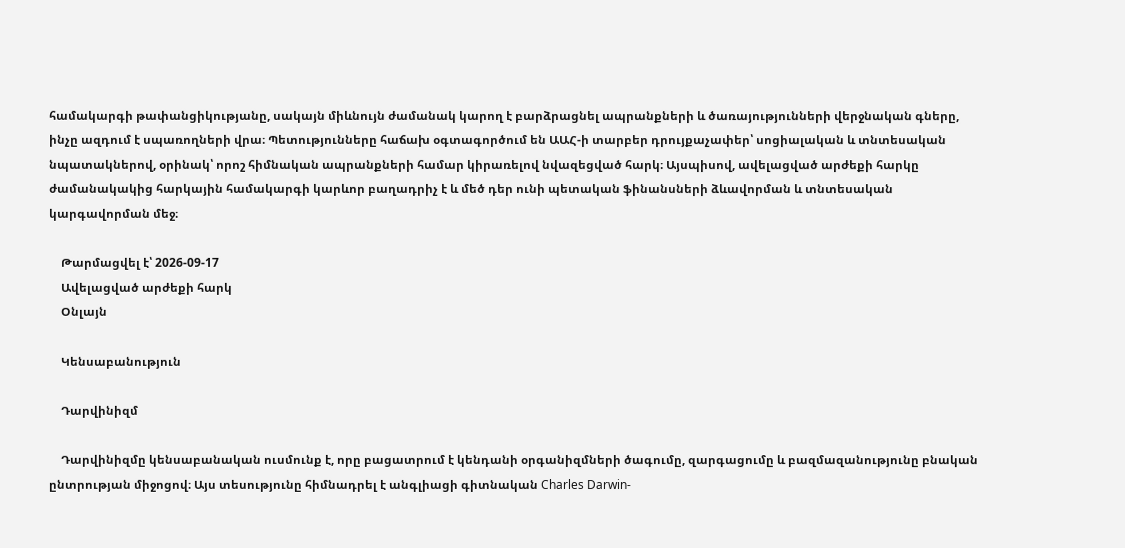համակարգի թափանցիկությանը, սակայն միևնույն ժամանակ կարող է բարձրացնել ապրանքների և ծառայությունների վերջնական գները, ինչը ազդում է սպառողների վրա։ Պետությունները հաճախ օգտագործում են ԱԱՀ-ի տարբեր դրույքաչափեր՝ սոցիալական և տնտեսական նպատակներով, օրինակ՝ որոշ հիմնական ապրանքների համար կիրառելով նվազեցված հարկ։ Այսպիսով, ավելացված արժեքի հարկը ժամանակակից հարկային համակարգի կարևոր բաղադրիչ է և մեծ դեր ունի պետական ֆինանսների ձևավորման և տնտեսական կարգավորման մեջ։

    Թարմացվել է՝ 2026-09-17
    Ավելացված արժեքի հարկ
    Օնլայն

    Կենսաբանություն

    Դարվինիզմ

    Դարվինիզմը կենսաբանական ուսմունք է, որը բացատրում է կենդանի օրգանիզմների ծագումը, զարգացումը և բազմազանությունը բնական ընտրության միջոցով։ Այս տեսությունը հիմնադրել է անգլիացի գիտնական Charles Darwin-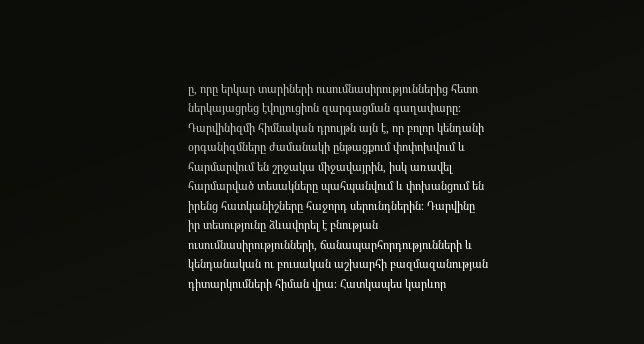ը, որը երկար տարիների ուսումնասիրություններից հետո ներկայացրեց էվոլյուցիոն զարգացման գաղափարը։ Դարվինիզմի հիմնական դրույթն այն է, որ բոլոր կենդանի օրգանիզմները ժամանակի ընթացքում փոփոխվում և հարմարվում են շրջակա միջավայրին, իսկ առավել հարմարված տեսակները պահպանվում և փոխանցում են իրենց հատկանիշները հաջորդ սերունդներին։ Դարվինը իր տեսությունը ձևավորել է բնության ուսումնասիրությունների, ճանապարհորդությունների և կենդանական ու բուսական աշխարհի բազմազանության դիտարկումների հիման վրա։ Հատկապես կարևոր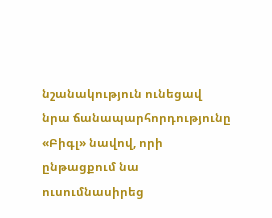նշանակություն ունեցավ նրա ճանապարհորդությունը «Բիգլ» նավով, որի ընթացքում նա ուսումնասիրեց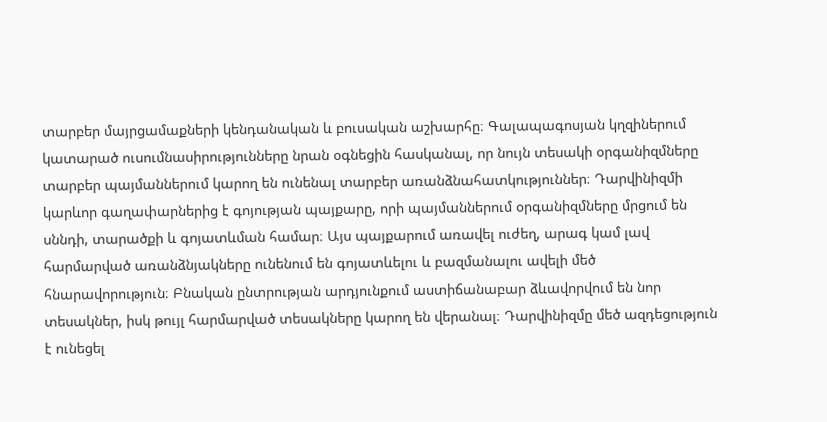տարբեր մայրցամաքների կենդանական և բուսական աշխարհը։ Գալապագոսյան կղզիներում կատարած ուսումնասիրությունները նրան օգնեցին հասկանալ, որ նույն տեսակի օրգանիզմները տարբեր պայմաններում կարող են ունենալ տարբեր առանձնահատկություններ։ Դարվինիզմի կարևոր գաղափարներից է գոյության պայքարը, որի պայմաններում օրգանիզմները մրցում են սննդի, տարածքի և գոյատևման համար։ Այս պայքարում առավել ուժեղ, արագ կամ լավ հարմարված առանձնյակները ունենում են գոյատևելու և բազմանալու ավելի մեծ հնարավորություն։ Բնական ընտրության արդյունքում աստիճանաբար ձևավորվում են նոր տեսակներ, իսկ թույլ հարմարված տեսակները կարող են վերանալ։ Դարվինիզմը մեծ ազդեցություն է ունեցել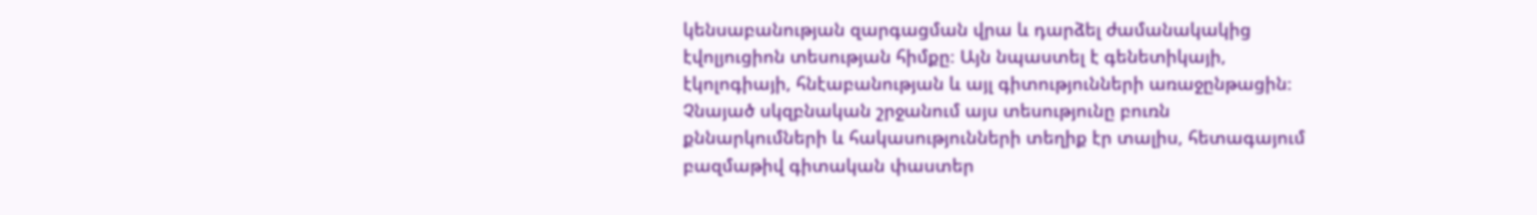կենսաբանության զարգացման վրա և դարձել ժամանակակից էվոլյուցիոն տեսության հիմքը։ Այն նպաստել է գենետիկայի, էկոլոգիայի, հնէաբանության և այլ գիտությունների առաջընթացին։ Չնայած սկզբնական շրջանում այս տեսությունը բուռն քննարկումների և հակասությունների տեղիք էր տալիս, հետագայում բազմաթիվ գիտական փաստեր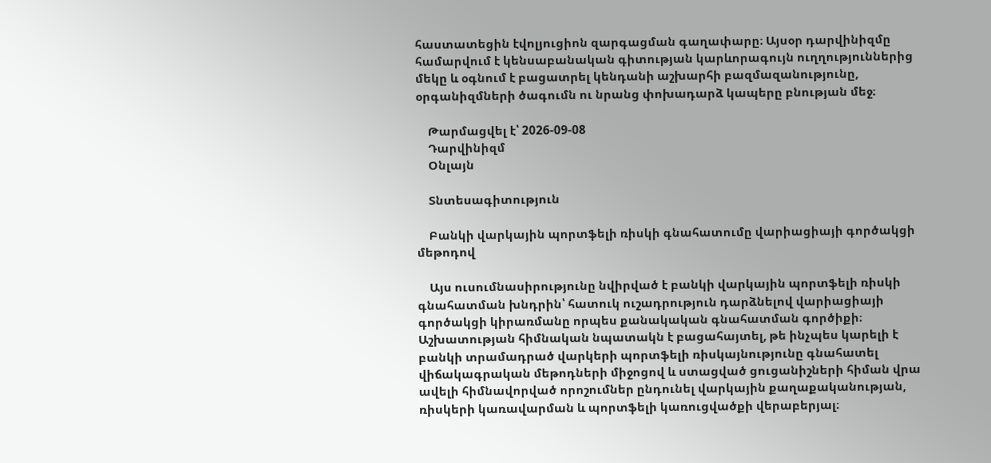հաստատեցին էվոլյուցիոն զարգացման գաղափարը։ Այսօր դարվինիզմը համարվում է կենսաբանական գիտության կարևորագույն ուղղություններից մեկը և օգնում է բացատրել կենդանի աշխարհի բազմազանությունը, օրգանիզմների ծագումն ու նրանց փոխադարձ կապերը բնության մեջ։

    Թարմացվել է՝ 2026-09-08
    Դարվինիզմ
    Օնլայն

    Տնտեսագիտություն

    Բանկի վարկային պորտֆելի ռիսկի գնահատումը վարիացիայի գործակցի մեթոդով

    Այս ուսումնասիրությունը նվիրված է բանկի վարկային պորտֆելի ռիսկի գնահատման խնդրին՝ հատուկ ուշադրություն դարձնելով վարիացիայի գործակցի կիրառմանը որպես քանակական գնահատման գործիքի։ Աշխատության հիմնական նպատակն է բացահայտել, թե ինչպես կարելի է բանկի տրամադրած վարկերի պորտֆելի ռիսկայնությունը գնահատել վիճակագրական մեթոդների միջոցով և ստացված ցուցանիշների հիման վրա ավելի հիմնավորված որոշումներ ընդունել վարկային քաղաքականության, ռիսկերի կառավարման և պորտֆելի կառուցվածքի վերաբերյալ։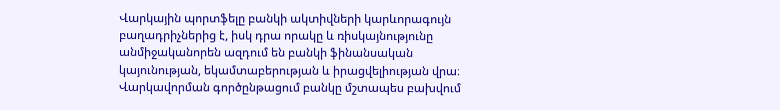Վարկային պորտֆելը բանկի ակտիվների կարևորագույն բաղադրիչներից է, իսկ դրա որակը և ռիսկայնությունը անմիջականորեն ազդում են բանկի ֆինանսական կայունության, եկամտաբերության և իրացվելիության վրա։ Վարկավորման գործընթացում բանկը մշտապես բախվում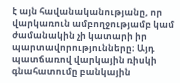է այն հավանականությանը, որ վարկառուն ամբողջությամբ կամ ժամանակին չի կատարի իր պարտավորությունները։ Այդ պատճառով վարկային ռիսկի գնահատումը բանկային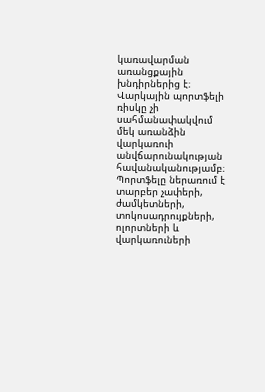կառավարման առանցքային խնդիրներից է։ Վարկային պորտֆելի ռիսկը չի սահմանափակվում մեկ առանձին վարկառուի անվճարունակության հավանականությամբ։ Պորտֆելը ներառում է տարբեր չափերի, ժամկետների, տոկոսադրույքների, ոլորտների և վարկառուների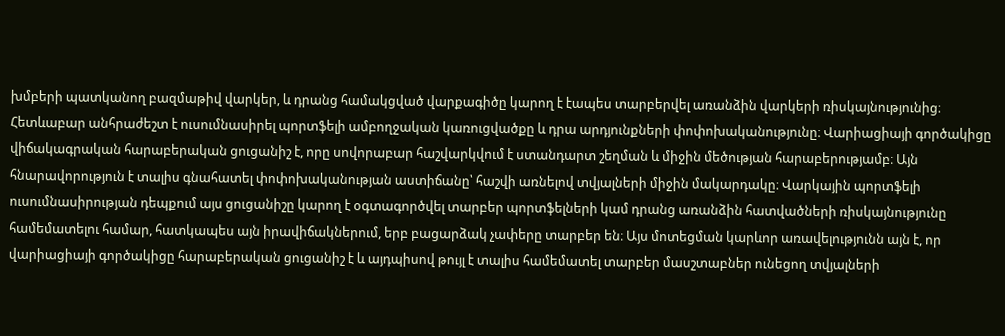խմբերի պատկանող բազմաթիվ վարկեր, և դրանց համակցված վարքագիծը կարող է էապես տարբերվել առանձին վարկերի ռիսկայնությունից։ Հետևաբար անհրաժեշտ է ուսումնասիրել պորտֆելի ամբողջական կառուցվածքը և դրա արդյունքների փոփոխականությունը։ Վարիացիայի գործակիցը վիճակագրական հարաբերական ցուցանիշ է, որը սովորաբար հաշվարկվում է ստանդարտ շեղման և միջին մեծության հարաբերությամբ։ Այն հնարավորություն է տալիս գնահատել փոփոխականության աստիճանը՝ հաշվի առնելով տվյալների միջին մակարդակը։ Վարկային պորտֆելի ուսումնասիրության դեպքում այս ցուցանիշը կարող է օգտագործվել տարբեր պորտֆելների կամ դրանց առանձին հատվածների ռիսկայնությունը համեմատելու համար, հատկապես այն իրավիճակներում, երբ բացարձակ չափերը տարբեր են։ Այս մոտեցման կարևոր առավելությունն այն է, որ վարիացիայի գործակիցը հարաբերական ցուցանիշ է և այդպիսով թույլ է տալիս համեմատել տարբեր մասշտաբներ ունեցող տվյալների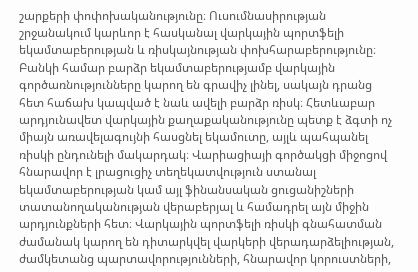շարքերի փոփոխականությունը։ Ուսումնասիրության շրջանակում կարևոր է հասկանալ վարկային պորտֆելի եկամտաբերության և ռիսկայնության փոխհարաբերությունը։ Բանկի համար բարձր եկամտաբերությամբ վարկային գործառնությունները կարող են գրավիչ լինել, սակայն դրանց հետ հաճախ կապված է նաև ավելի բարձր ռիսկ։ Հետևաբար արդյունավետ վարկային քաղաքականությունը պետք է ձգտի ոչ միայն առավելագույնի հասցնել եկամուտը, այլև պահպանել ռիսկի ընդունելի մակարդակ։ Վարիացիայի գործակցի միջոցով հնարավոր է լրացուցիչ տեղեկատվություն ստանալ եկամտաբերության կամ այլ ֆինանսական ցուցանիշների տատանողականության վերաբերյալ և համադրել այն միջին արդյունքների հետ։ Վարկային պորտֆելի ռիսկի գնահատման ժամանակ կարող են դիտարկվել վարկերի վերադարձելիության, ժամկետանց պարտավորությունների, հնարավոր կորուստների,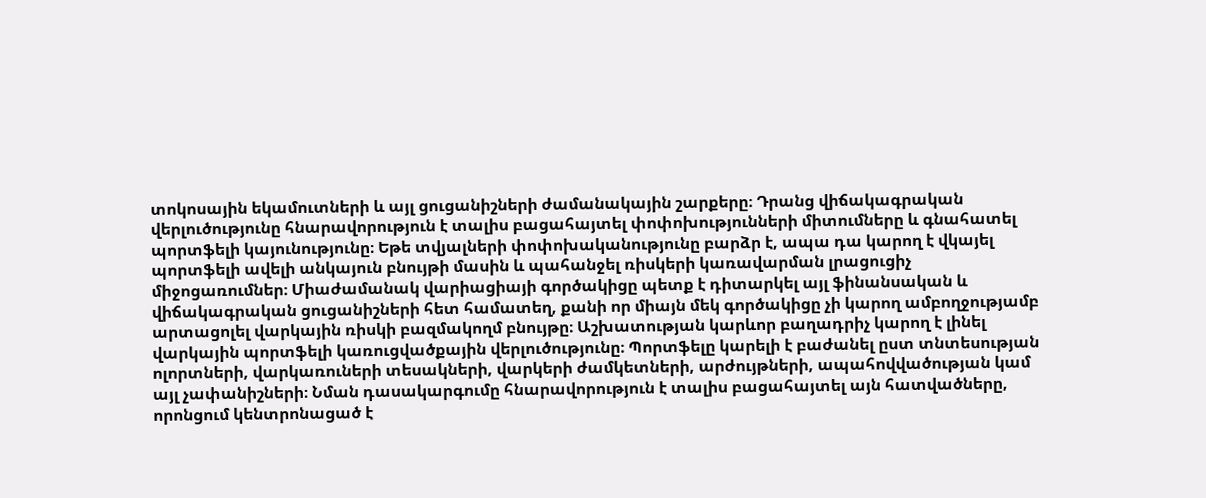տոկոսային եկամուտների և այլ ցուցանիշների ժամանակային շարքերը։ Դրանց վիճակագրական վերլուծությունը հնարավորություն է տալիս բացահայտել փոփոխությունների միտումները և գնահատել պորտֆելի կայունությունը։ Եթե տվյալների փոփոխականությունը բարձր է, ապա դա կարող է վկայել պորտֆելի ավելի անկայուն բնույթի մասին և պահանջել ռիսկերի կառավարման լրացուցիչ միջոցառումներ։ Միաժամանակ վարիացիայի գործակիցը պետք է դիտարկել այլ ֆինանսական և վիճակագրական ցուցանիշների հետ համատեղ, քանի որ միայն մեկ գործակիցը չի կարող ամբողջությամբ արտացոլել վարկային ռիսկի բազմակողմ բնույթը։ Աշխատության կարևոր բաղադրիչ կարող է լինել վարկային պորտֆելի կառուցվածքային վերլուծությունը։ Պորտֆելը կարելի է բաժանել ըստ տնտեսության ոլորտների, վարկառուների տեսակների, վարկերի ժամկետների, արժույթների, ապահովվածության կամ այլ չափանիշների։ Նման դասակարգումը հնարավորություն է տալիս բացահայտել այն հատվածները, որոնցում կենտրոնացած է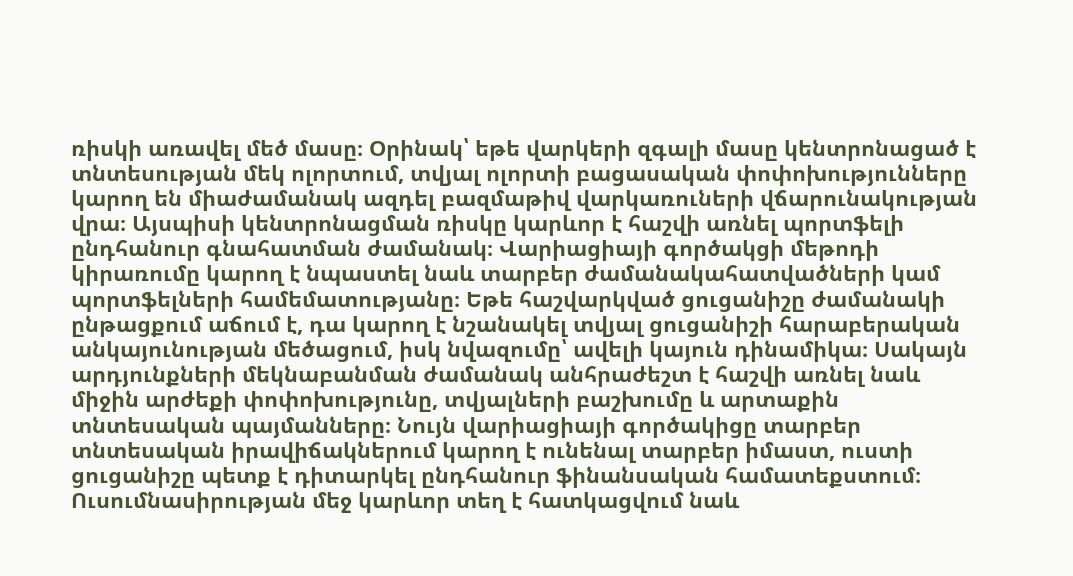ռիսկի առավել մեծ մասը։ Օրինակ՝ եթե վարկերի զգալի մասը կենտրոնացած է տնտեսության մեկ ոլորտում, տվյալ ոլորտի բացասական փոփոխությունները կարող են միաժամանակ ազդել բազմաթիվ վարկառուների վճարունակության վրա։ Այսպիսի կենտրոնացման ռիսկը կարևոր է հաշվի առնել պորտֆելի ընդհանուր գնահատման ժամանակ։ Վարիացիայի գործակցի մեթոդի կիրառումը կարող է նպաստել նաև տարբեր ժամանակահատվածների կամ պորտֆելների համեմատությանը։ Եթե հաշվարկված ցուցանիշը ժամանակի ընթացքում աճում է, դա կարող է նշանակել տվյալ ցուցանիշի հարաբերական անկայունության մեծացում, իսկ նվազումը՝ ավելի կայուն դինամիկա։ Սակայն արդյունքների մեկնաբանման ժամանակ անհրաժեշտ է հաշվի առնել նաև միջին արժեքի փոփոխությունը, տվյալների բաշխումը և արտաքին տնտեսական պայմանները։ Նույն վարիացիայի գործակիցը տարբեր տնտեսական իրավիճակներում կարող է ունենալ տարբեր իմաստ, ուստի ցուցանիշը պետք է դիտարկել ընդհանուր ֆինանսական համատեքստում։ Ուսումնասիրության մեջ կարևոր տեղ է հատկացվում նաև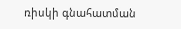ռիսկի գնահատման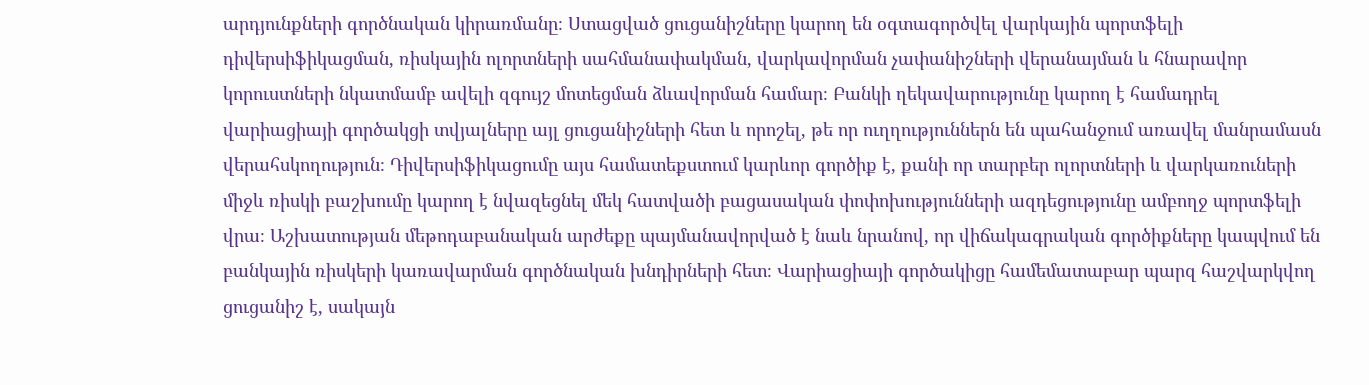արդյունքների գործնական կիրառմանը։ Ստացված ցուցանիշները կարող են օգտագործվել վարկային պորտֆելի դիվերսիֆիկացման, ռիսկային ոլորտների սահմանափակման, վարկավորման չափանիշների վերանայման և հնարավոր կորուստների նկատմամբ ավելի զգույշ մոտեցման ձևավորման համար։ Բանկի ղեկավարությունը կարող է համադրել վարիացիայի գործակցի տվյալները այլ ցուցանիշների հետ և որոշել, թե որ ուղղություններն են պահանջում առավել մանրամասն վերահսկողություն։ Դիվերսիֆիկացումը այս համատեքստում կարևոր գործիք է, քանի որ տարբեր ոլորտների և վարկառուների միջև ռիսկի բաշխումը կարող է նվազեցնել մեկ հատվածի բացասական փոփոխությունների ազդեցությունը ամբողջ պորտֆելի վրա։ Աշխատության մեթոդաբանական արժեքը պայմանավորված է նաև նրանով, որ վիճակագրական գործիքները կապվում են բանկային ռիսկերի կառավարման գործնական խնդիրների հետ։ Վարիացիայի գործակիցը համեմատաբար պարզ հաշվարկվող ցուցանիշ է, սակայն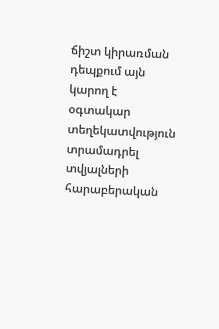ճիշտ կիրառման դեպքում այն կարող է օգտակար տեղեկատվություն տրամադրել տվյալների հարաբերական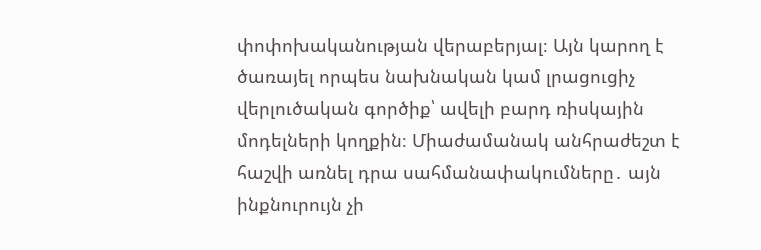փոփոխականության վերաբերյալ։ Այն կարող է ծառայել որպես նախնական կամ լրացուցիչ վերլուծական գործիք՝ ավելի բարդ ռիսկային մոդելների կողքին։ Միաժամանակ անհրաժեշտ է հաշվի առնել դրա սահմանափակումները․ այն ինքնուրույն չի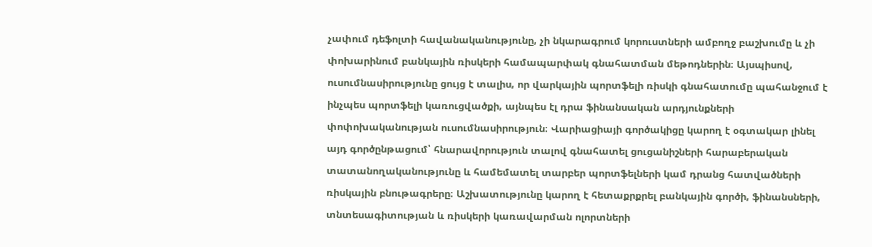չափում դեֆոլտի հավանականությունը, չի նկարագրում կորուստների ամբողջ բաշխումը և չի փոխարինում բանկային ռիսկերի համապարփակ գնահատման մեթոդներին։ Այսպիսով, ուսումնասիրությունը ցույց է տալիս, որ վարկային պորտֆելի ռիսկի գնահատումը պահանջում է ինչպես պորտֆելի կառուցվածքի, այնպես էլ դրա ֆինանսական արդյունքների փոփոխականության ուսումնասիրություն։ Վարիացիայի գործակիցը կարող է օգտակար լինել այդ գործընթացում՝ հնարավորություն տալով գնահատել ցուցանիշների հարաբերական տատանողականությունը և համեմատել տարբեր պորտֆելների կամ դրանց հատվածների ռիսկային բնութագրերը։ Աշխատությունը կարող է հետաքրքրել բանկային գործի, ֆինանսների, տնտեսագիտության և ռիսկերի կառավարման ոլորտների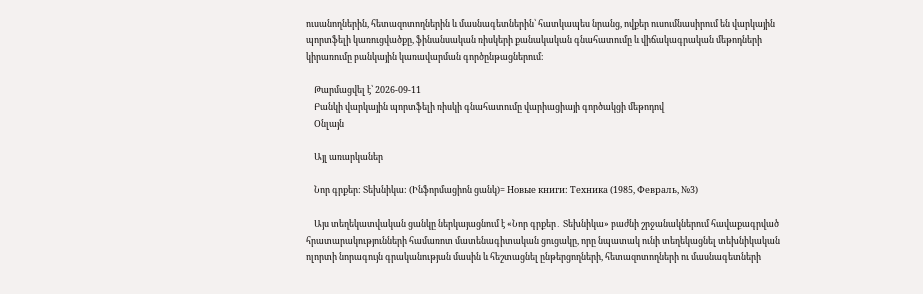ուսանողներին, հետազոտողներին և մասնագետներին՝ հատկապես նրանց, ովքեր ուսումնասիրում են վարկային պորտֆելի կառուցվածքը, ֆինանսական ռիսկերի քանակական գնահատումը և վիճակագրական մեթոդների կիրառումը բանկային կառավարման գործընթացներում։

    Թարմացվել է՝ 2026-09-11
    Բանկի վարկային պորտֆելի ռիսկի գնահատումը վարիացիայի գործակցի մեթոդով
    Օնլայն

    Այլ առարկաներ

    Նոր գրքեր: Տեխնիկա: (Ինֆորմացիոն ցանկ)= Новые книги: Техника (1985, Февраль, №3)

    Այս տեղեկատվական ցանկը ներկայացնում է «Նոր գրքեր․ Տեխնիկա» բաժնի շրջանակներում հավաքագրված հրատարակությունների համառոտ մատենագիտական ցուցակը, որը նպատակ ունի տեղեկացնել տեխնիկական ոլորտի նորագույն գրականության մասին և հեշտացնել ընթերցողների, հետազոտողների ու մասնագետների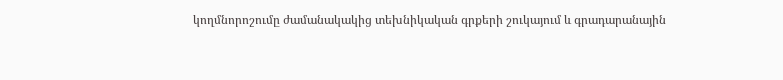կողմնորոշումը ժամանակակից տեխնիկական գրքերի շուկայում և գրադարանային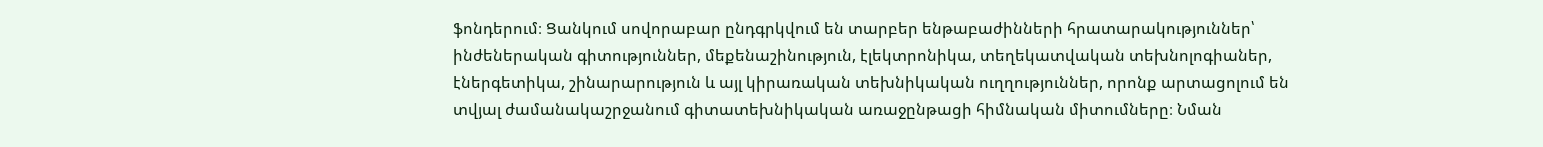ֆոնդերում։ Ցանկում սովորաբար ընդգրկվում են տարբեր ենթաբաժինների հրատարակություններ՝ ինժեներական գիտություններ, մեքենաշինություն, էլեկտրոնիկա, տեղեկատվական տեխնոլոգիաներ, էներգետիկա, շինարարություն և այլ կիրառական տեխնիկական ուղղություններ, որոնք արտացոլում են տվյալ ժամանակաշրջանում գիտատեխնիկական առաջընթացի հիմնական միտումները։ Նման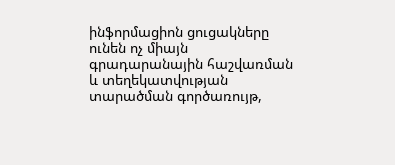ինֆորմացիոն ցուցակները ունեն ոչ միայն գրադարանային հաշվառման և տեղեկատվության տարածման գործառույթ,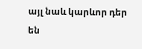այլ նաև կարևոր դեր են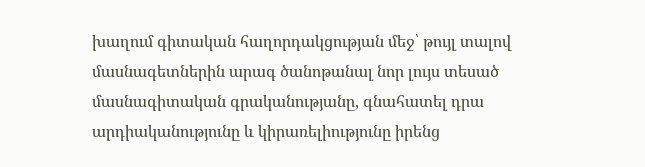խաղում գիտական հաղորդակցության մեջ՝ թույլ տալով մասնագետներին արագ ծանոթանալ նոր լույս տեսած մասնագիտական գրականությանը, գնահատել դրա արդիականությունը և կիրառելիությունը իրենց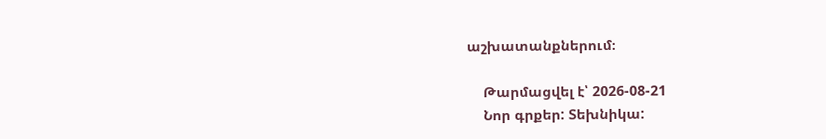աշխատանքներում։

    Թարմացվել է՝ 2026-08-21
    Նոր գրքեր: Տեխնիկա: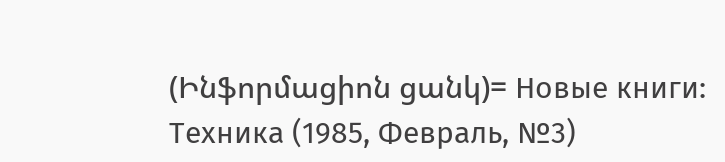(Ինֆորմացիոն ցանկ)= Новые книги: Техника (1985, Февраль, №3)